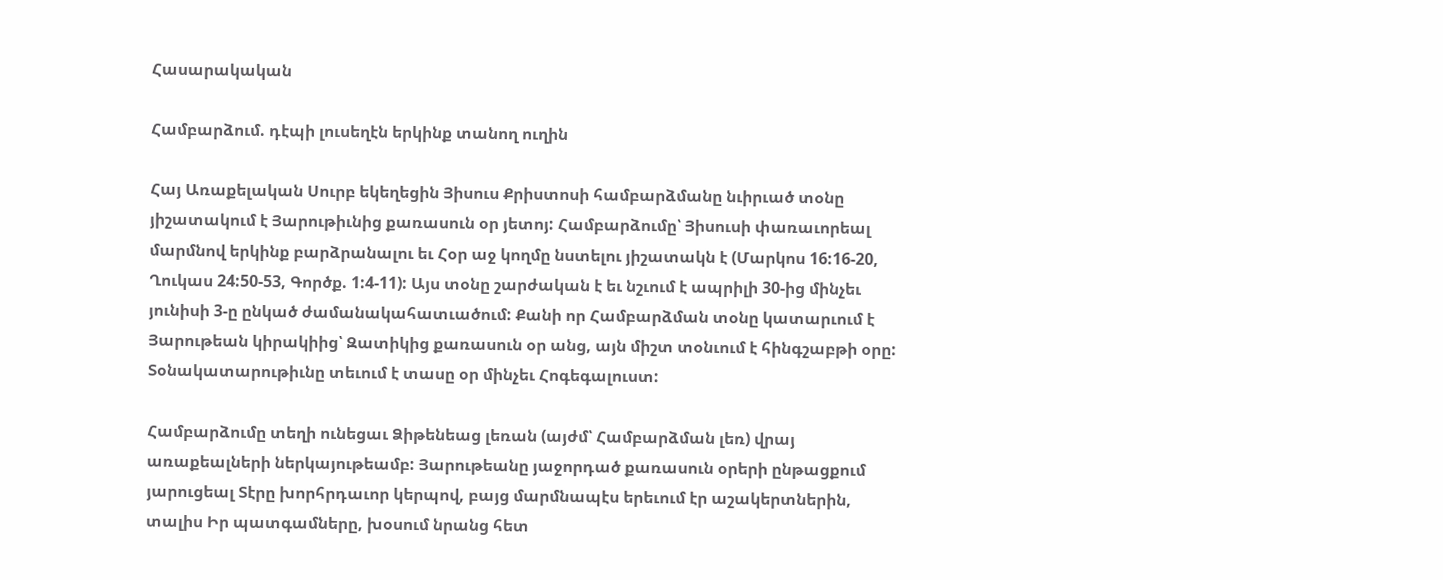Հասարակական

Համբարձում. դէպի լուսեղէն երկինք տանող ուղին

Հայ Առաքելական Սուրբ եկեղեցին Յիսուս Քրիստոսի համբարձմանը նւիրւած տօնը յիշատակում է Յարութիւնից քառասուն օր յետոյ: Համբարձումը՝ Յիսուսի փառաւորեալ մարմնով երկինք բարձրանալու եւ Հօր աջ կողմը նստելու յիշատակն է (Մարկոս 16:16-20, Ղուկաս 24:50-53, Գործք. 1:4-11): Այս տօնը շարժական է եւ նշւում է ապրիլի 30-ից մինչեւ յունիսի 3-ը ընկած ժամանակահատւածում: Քանի որ Համբարձման տօնը կատարւում է Յարութեան կիրակիից՝ Զատիկից քառասուն օր անց, այն միշտ տօնւում է հինգշաբթի օրը: Տօնակատարութիւնը տեւում է տասը օր մինչեւ Հոգեգալուստ:

Համբարձումը տեղի ունեցաւ Ձիթենեաց լեռան (այժմ՝ Համբարձման լեռ) վրայ առաքեալների ներկայութեամբ: Յարութեանը յաջորդած քառասուն օրերի ընթացքում յարուցեալ Տէրը խորհրդաւոր կերպով, բայց մարմնապէս երեւում էր աշակերտներին, տալիս Իր պատգամները, խօսում նրանց հետ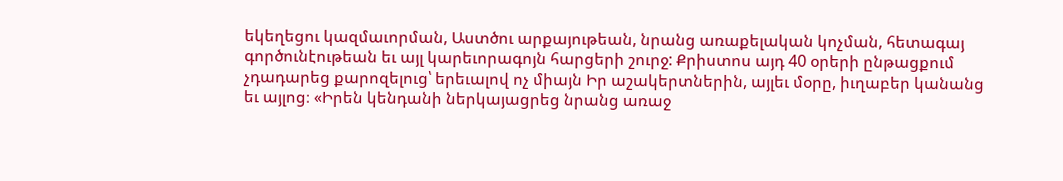եկեղեցու կազմաւորման, Աստծու արքայութեան, նրանց առաքելական կոչման, հետագայ գործունէութեան եւ այլ կարեւորագոյն հարցերի շուրջ: Քրիստոս այդ 40 օրերի ընթացքում չդադարեց քարոզելուց՝ երեւալով ոչ միայն Իր աշակերտներին, այլեւ մօրը, իւղաբեր կանանց եւ այլոց։ «Իրեն կենդանի ներկայացրեց նրանց առաջ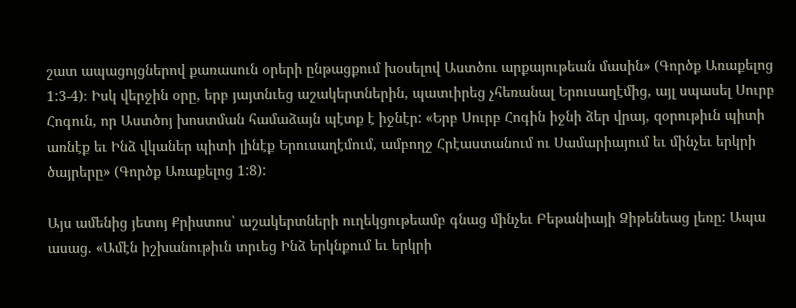շատ ապացոյցներով քառասուն օրերի ընթացքում խօսելով Աստծու արքայութեան մասին» (Գործք Առաքելոց 1:3-4)։ Իսկ վերջին օրը, երբ յայտնւեց աշակերտներին, պատւիրեց չհեռանալ Երուսաղէմից, այլ սպասել Սուրբ Հոգուն, որ Աստծոյ խոստման համաձայն պէտք է իջնէր: «Երբ Սուրբ Հոգին իջնի ձեր վրայ, զօրութիւն պիտի առնէք եւ Ինձ վկաներ պիտի լինէք Երուսաղէմում, ամբողջ Հրէաստանում ու Սամարիայում եւ մինչեւ երկրի ծայրերը» (Գործք Առաքելոց 1:8):

Այս ամենից յետոյ Քրիստոս՝ աշակերտների ուղեկցութեամբ գնաց մինչեւ Բեթանիայի Ձիթենեաց լեռը: Ապա ասաց. «Ամէն իշխանութիւն տրւեց Ինձ երկնքում եւ երկրի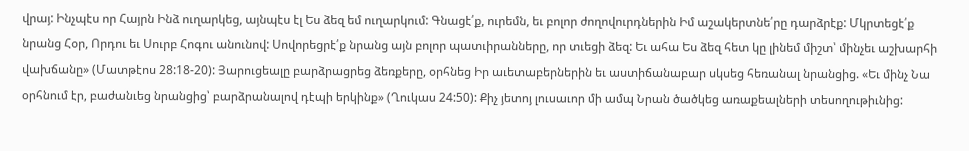վրայ: Ինչպէս որ Հայրն Ինձ ուղարկեց, այնպէս էլ Ես ձեզ եմ ուղարկում: Գնացէ՛ք, ուրեմն, եւ բոլոր ժողովուրդներին Իմ աշակերտնե՛րը դարձրէք: Մկրտեցէ՛ք նրանց Հօր, Որդու եւ Սուրբ Հոգու անունով: Սովորեցրէ՛ք նրանց այն բոլոր պատւիրանները, որ տւեցի ձեզ: Եւ ահա Ես ձեզ հետ կը լինեմ միշտ՝ մինչեւ աշխարհի վախճանը» (Մատթէոս 28:18-20): Յարուցեալը բարձրացրեց ձեռքերը, օրհնեց Իր աւետաբերներին եւ աստիճանաբար սկսեց հեռանալ նրանցից. «Եւ մինչ Նա օրհնում էր, բաժանւեց նրանցից՝ բարձրանալով դէպի երկինք» (Ղուկաս 24:50): Քիչ յետոյ լուսաւոր մի ամպ Նրան ծածկեց առաքեալների տեսողութիւնից: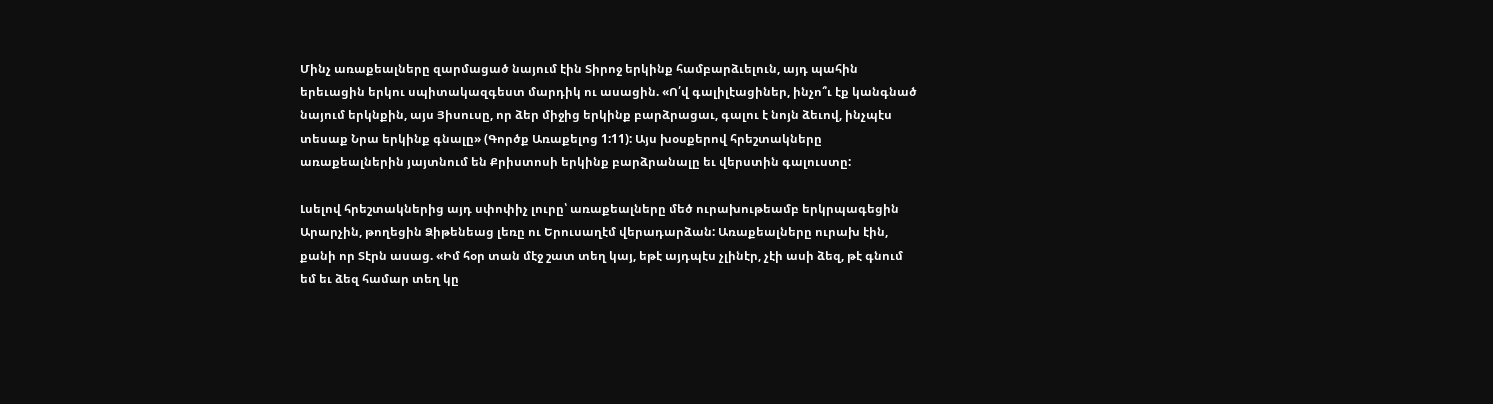Մինչ առաքեալները զարմացած նայում էին Տիրոջ երկինք համբարձւելուն, այդ պահին երեւացին երկու սպիտակազգեստ մարդիկ ու ասացին. «Ո՛վ գալիլէացիներ, ինչո՞ւ էք կանգնած նայում երկնքին, այս Յիսուսը, որ ձեր միջից երկինք բարձրացաւ, գալու է նոյն ձեւով, ինչպէս տեսաք Նրա երկինք գնալը» (Գործք Առաքելոց 1:11): Այս խօսքերով հրեշտակները առաքեալներին յայտնում են Քրիստոսի երկինք բարձրանալը եւ վերստին գալուստը:

Լսելով հրեշտակներից այդ սփոփիչ լուրը՝ առաքեալները մեծ ուրախութեամբ երկրպագեցին Արարչին, թողեցին Ձիթենեաց լեռը ու Երուսաղէմ վերադարձան: Առաքեալները ուրախ էին, քանի որ Տէրն ասաց. «Իմ հօր տան մէջ շատ տեղ կայ, եթէ այդպէս չլինէր, չէի ասի ձեզ, թէ գնում եմ եւ ձեզ համար տեղ կը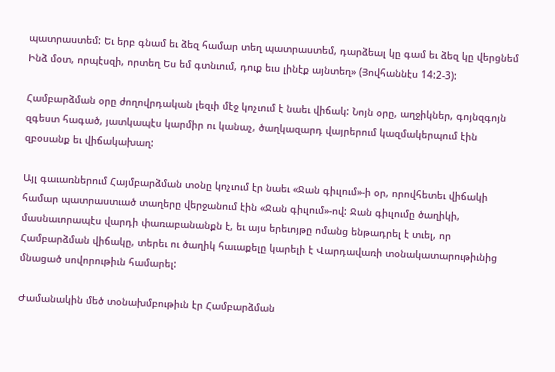պատրաստեմ: Եւ երբ գնամ եւ ձեզ համար տեղ պատրաստեմ, դարձեալ կը գամ եւ ձեզ կը վերցնեմ Ինձ մօտ, որպէսզի, որտեղ Ես եմ գտնւում, դուք եւս լինէք այնտեղ» (Յովհաննէս 14:2-3):

Համբարձման օրը ժողովրդական լեզւի մէջ կոչւում է նաեւ վիճակ: Նոյն օրը, աղջիկներ, գոյնզգոյն զգեստ հագած, յատկապէս կարմիր ու կանաչ, ծաղկազարդ վայրերում կազմակերպում էին զբօսանք եւ վիճակախաղ:

Այլ գաւառներում Հայմբարձման տօնը կոչւում էր նաեւ «Ջան գիւլում»-ի օր, որովհետեւ վիճակի համար պատրաստւած տաղերը վերջանում էին «Ջան գիւլում»-ով: Ջան գիւլումը ծաղիկի, մասնաւորապէս վարդի փառաբանանքն է, եւ այս երեւոյթը ոմանց ենթադրել է տւել, որ Համբարձման վիճակը, տերեւ ու ծաղիկ հաւաքելը կարելի է Վարդավառի տօնակատարութիւնից մնացած սովորութիւն համարել:

Ժամանակին մեծ տօնախմբութիւն էր Համբարձման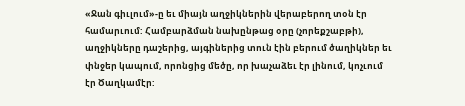«Ջան գիւլում»-ը եւ միայն աղջիկներին վերաբերող տօն էր համարւում: Համբարձման նախընթաց օրը (չորեքշաբթի), աղջիկները դաշերից, այգիներից տուն էին բերում ծաղիկներ եւ փնջեր կապում, որոնցից մեծը, որ խաչաձեւ էր լինում, կոչւում էր Ծաղկամէր: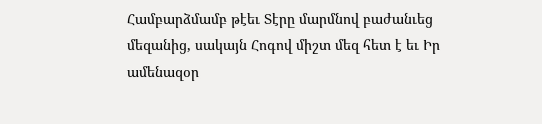Համբարձմամբ թէեւ Տէրը մարմնով բաժանւեց մեզանից, սակայն Հոգով միշտ մեզ հետ է եւ Իր ամենազօր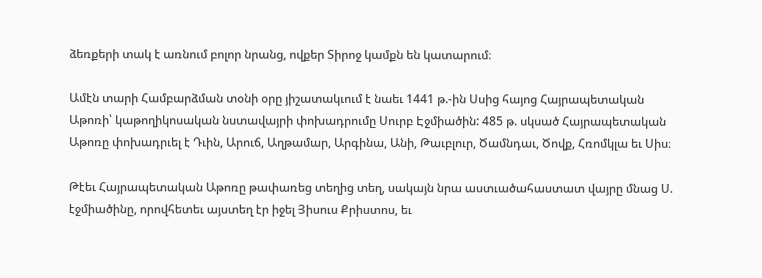ձեռքերի տակ է առնում բոլոր նրանց, ովքեր Տիրոջ կամքն են կատարում։

Ամէն տարի Համբարձման տօնի օրը յիշատակւում է նաեւ 1441 թ.-ին Սսից հայոց Հայրապետական Աթոռի՝ կաթողիկոսական նստավայրի փոխադրումը Սուրբ Էջմիածին: 485 թ. սկսած Հայրապետական Աթոռը փոխադրւել է Դւին, Արուճ, Աղթամար, Արգինա, Անի, Թաւբլուր, Ծամնդաւ, Ծովք, Հռոմկլա եւ Սիս։

Թէեւ Հայրապետական Աթոռը թափառեց տեղից տեղ, սակայն նրա աստւածահաստատ վայրը մնաց Ս. էջմիածինը, որովհետեւ այստեղ էր իջել Յիսուս Քրիստոս, եւ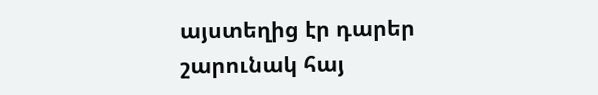այստեղից էր դարեր շարունակ հայ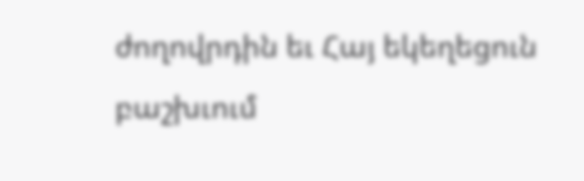ժողովրդին եւ Հայ եկեղեցուն բաշխւում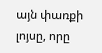այն փառքի լոյսը, որը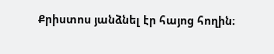Քրիստոս յանձնել էր հայոց հողին։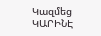Կազմեց ԿԱՐԻՆԷ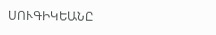ՍՈՒԳԻԿԵԱՆԸ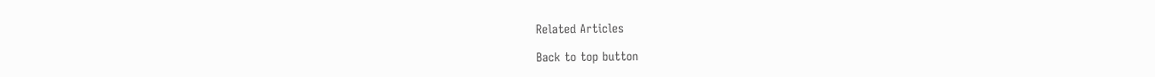Related Articles

Back to top button